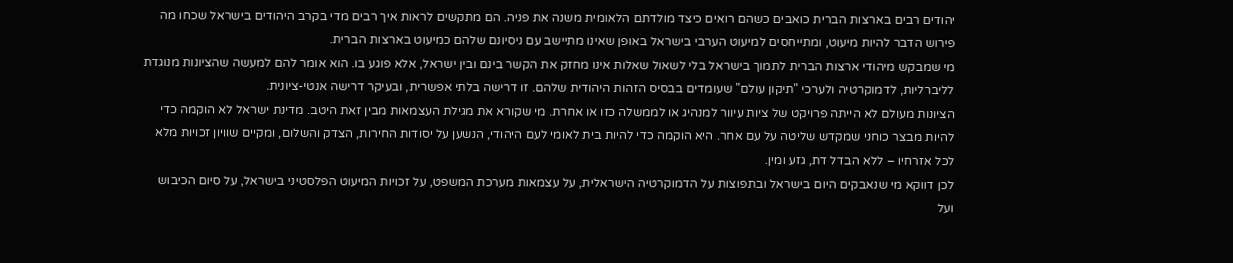יהודים רבים בארצות הברית כואבים כשהם רואים כיצד מולדתם הלאומית משנה את פניה. הם מתקשים לראות איך רבים מדי בקרב היהודים בישראל שכחו מה פירוש הדבר להיות מיעוט, ומתייחסים למיעוט הערבי בישראל באופן שאינו מתיישב עם ניסיונם שלהם כמיעוט בארצות הברית.
מי שמבקש מיהודי ארצות הברית לתמוך בישראל בלי לשאול שאלות אינו מחזק את הקשר בינם ובין ישראל, אלא פוגע בו. הוא אומר להם למעשה שהציונות מנוגדת לליברליות, לדמוקרטיה ולערכי "תיקון עולם" שעומדים בבסיס הזהות היהודית שלהם. זו דרישה בלתי אפשרית, ובעיקר דרישה אנטי-ציונית.
הציונות מעולם לא הייתה פרויקט של ציות עיוור למנהיג או לממשלה כזו או אחרת. מי שקורא את מגילת העצמאות מבין זאת היטב. מדינת ישראל לא הוקמה כדי להיות מבצר כוחני שמקדש שליטה על עם אחר. היא הוקמה כדי להיות בית לאומי לעם היהודי, הנשען על יסודות החירות, הצדק והשלום, ומקיים שוויון זכויות מלא לכל אזרחיו – ללא הבדל דת, גזע ומין.
לכן דווקא מי שנאבקים היום בישראל ובתפוצות על הדמוקרטיה הישראלית, על עצמאות מערכת המשפט, על זכויות המיעוט הפלסטיני בישראל, על סיום הכיבוש ועל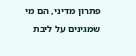פתרון מדיני, הם מי שמגינים על ליבת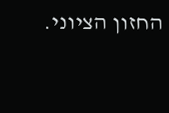החזון הציוני.